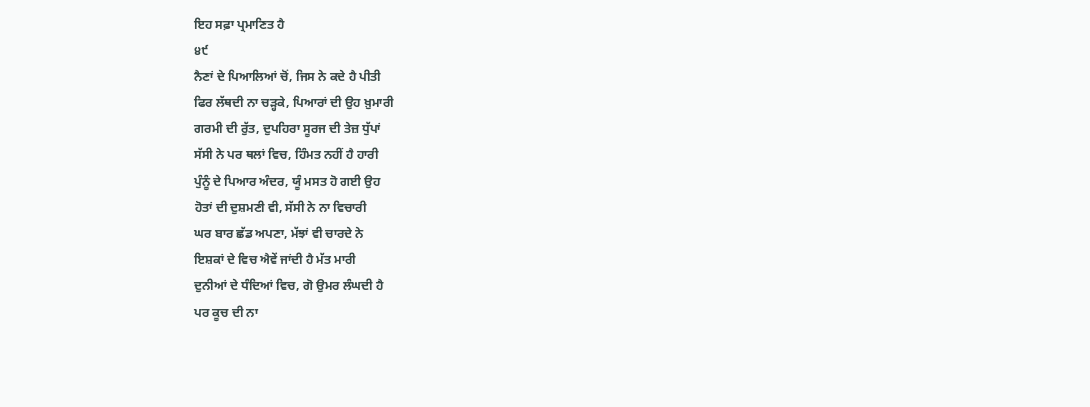ਇਹ ਸਫ਼ਾ ਪ੍ਰਮਾਣਿਤ ਹੈ
੪੯
ਨੈਣਾਂ ਦੇ ਪਿਆਲਿਆਂ ਚੋਂ, ਜਿਸ ਨੇ ਕਦੇ ਹੈ ਪੀਤੀ
ਫਿਰ ਲੱਥਦੀ ਨਾ ਚੜ੍ਹਕੇ, ਪਿਆਰਾਂ ਦੀ ਉਹ ਖ਼ੁਮਾਰੀ
ਗਰਮੀ ਦੀ ਰੁੱਤ, ਦੁਪਹਿਰਾ ਸੂਰਜ ਦੀ ਤੇਜ਼ ਧੁੱਪਾਂ
ਸੱਸੀ ਨੇ ਪਰ ਥਲਾਂ ਵਿਚ, ਹਿੰਮਤ ਨਹੀਂ ਹੈ ਹਾਰੀ
ਪੁੰਨੂੰ ਦੇ ਪਿਆਰ ਅੰਦਰ, ਯੂੰ ਮਸਤ ਹੋ ਗਈ ਉਹ
ਹੋਤਾਂ ਦੀ ਦੁਸ਼ਮਣੀ ਵੀ, ਸੱਸੀ ਨੇ ਨਾ ਵਿਚਾਰੀ
ਘਰ ਬਾਰ ਛੱਡ ਅਪਣਾ, ਮੱਝਾਂ ਵੀ ਚਾਰਦੇ ਨੇ
ਇਸ਼ਕਾਂ ਦੇ ਵਿਚ ਐਵੇਂ ਜਾਂਦੀ ਹੈ ਮੱਤ ਮਾਰੀ
ਦੁਨੀਆਂ ਦੇ ਧੰਦਿਆਂ ਵਿਚ, ਗੋ ਉਮਰ ਲੰਘਦੀ ਹੈ
ਪਰ ਕੂਚ ਦੀ ਨਾ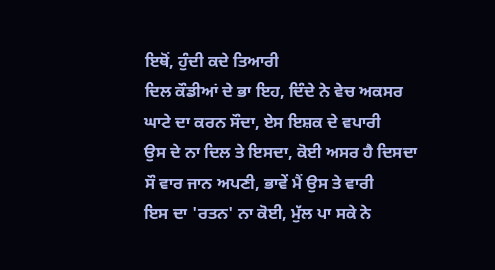ਇਥੋਂ, ਹੁੰਦੀ ਕਦੇ ਤਿਆਰੀ
ਦਿਲ ਕੌਡੀਆਂ ਦੇ ਭਾ ਇਹ, ਦਿੰਦੇ ਨੇ ਵੇਚ ਅਕਸਰ
ਘਾਟੇ ਦਾ ਕਰਨ ਸੌਦਾ, ਏਸ ਇਸ਼ਕ ਦੇ ਵਪਾਰੀ
ਉਸ ਦੇ ਨਾ ਦਿਲ ਤੇ ਇਸਦਾ, ਕੋਈ ਅਸਰ ਹੈ ਦਿਸਦਾ
ਸੌ ਵਾਰ ਜਾਨ ਅਪਣੀ, ਭਾਵੇਂ ਮੈਂ ਉਸ ਤੇ ਵਾਰੀ
ਇਸ ਦਾ 'ਰਤਨ' ਨਾ ਕੋਈ, ਮੁੱਲ ਪਾ ਸਕੇ ਨੇ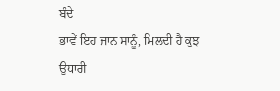ਬੰਦੇ
ਭਾਵੇਂ ਇਹ ਜਾਨ ਸਾਨੂੰ, ਮਿਲਦੀ ਹੈ ਕੁਝ ਉਧਾਰੀ